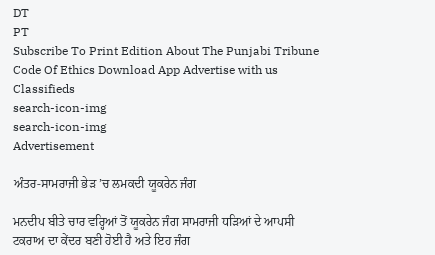DT
PT
Subscribe To Print Edition About The Punjabi Tribune Code Of Ethics Download App Advertise with us Classifieds
search-icon-img
search-icon-img
Advertisement

ਅੰਤਰ-ਸਾਮਰਾਜੀ ਭੇੜ ’ਚ ਲਮਕਦੀ ਯੂਕਰੇਨ ਜੰਗ

ਮਨਦੀਪ ਬੀਤੇ ਚਾਰ ਵਰ੍ਹਿਆਂ ਤੋਂ ਯੂਕਰੇਨ ਜੰਗ ਸਾਮਰਾਜੀ ਧੜਿਆਂ ਦੇ ਆਪਸੀ ਟਕਰਾਅ ਦਾ ਕੇਂਦਰ ਬਣੀ ਹੋਈ ਹੈ ਅਤੇ ਇਹ ਜੰਗ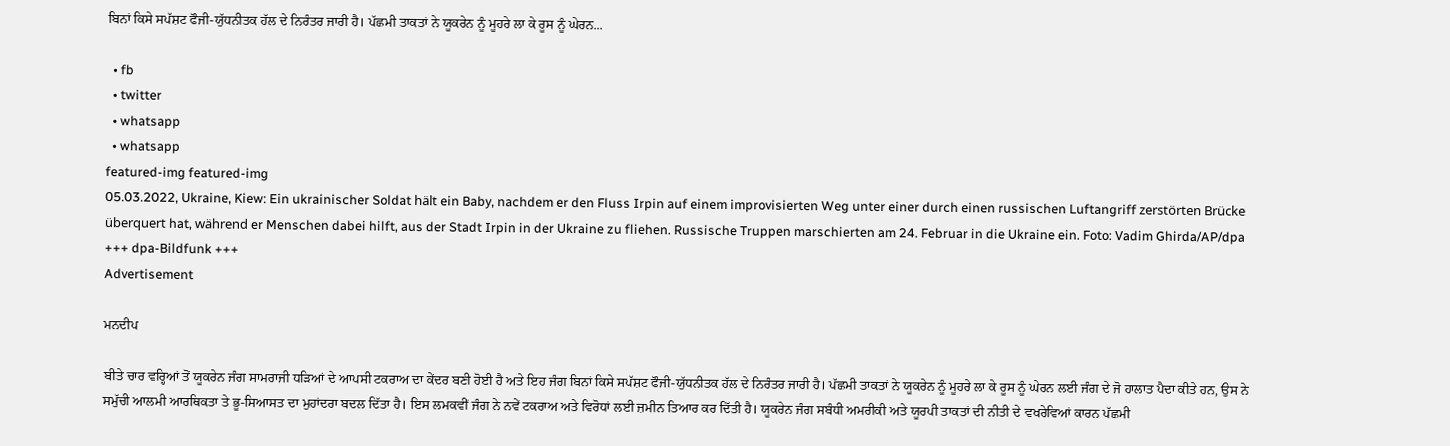ਬਿਨਾਂ ਕਿਸੇ ਸਪੱਸ਼ਟ ਫੌਜੀ-ਯੁੱਧਨੀਤਕ ਹੱਲ ਦੇ ਨਿਰੰਤਰ ਜਾਰੀ ਹੈ। ਪੱਛਮੀ ਤਾਕਤਾਂ ਨੇ ਯੂਕਰੇਨ ਨੂੰ ਮੂਹਰੇ ਲਾ ਕੇ ਰੂਸ ਨੂੰ ਘੇਰਨ...

  • fb
  • twitter
  • whatsapp
  • whatsapp
featured-img featured-img
05.03.2022, Ukraine, Kiew: Ein ukrainischer Soldat hält ein Baby, nachdem er den Fluss Irpin auf einem improvisierten Weg unter einer durch einen russischen Luftangriff zerstörten Brücke überquert hat, während er Menschen dabei hilft, aus der Stadt Irpin in der Ukraine zu fliehen. Russische Truppen marschierten am 24. Februar in die Ukraine ein. Foto: Vadim Ghirda/AP/dpa +++ dpa-Bildfunk +++
Advertisement

ਮਨਦੀਪ

ਬੀਤੇ ਚਾਰ ਵਰ੍ਹਿਆਂ ਤੋਂ ਯੂਕਰੇਨ ਜੰਗ ਸਾਮਰਾਜੀ ਧੜਿਆਂ ਦੇ ਆਪਸੀ ਟਕਰਾਅ ਦਾ ਕੇਂਦਰ ਬਣੀ ਹੋਈ ਹੈ ਅਤੇ ਇਹ ਜੰਗ ਬਿਨਾਂ ਕਿਸੇ ਸਪੱਸ਼ਟ ਫੌਜੀ-ਯੁੱਧਨੀਤਕ ਹੱਲ ਦੇ ਨਿਰੰਤਰ ਜਾਰੀ ਹੈ। ਪੱਛਮੀ ਤਾਕਤਾਂ ਨੇ ਯੂਕਰੇਨ ਨੂੰ ਮੂਹਰੇ ਲਾ ਕੇ ਰੂਸ ਨੂੰ ਘੇਰਨ ਲਈ ਜੰਗ ਦੇ ਜੋ ਹਾਲਾਤ ਪੈਦਾ ਕੀਤੇ ਹਨ, ਉਸ ਨੇ ਸਮੁੱਚੀ ਆਲਮੀ ਆਰਥਿਕਤਾ ਤੇ ਭੂ-ਸਿਆਸਤ ਦਾ ਮੁਹਾਂਦਰਾ ਬਦਲ ਦਿੱਤਾ ਹੈ। ਇਸ ਲਮਕਵੀਂ ਜੰਗ ਨੇ ਨਵੇਂ ਟਕਰਾਅ ਅਤੇ ਵਿਰੋਧਾਂ ਲਈ ਜ਼ਮੀਨ ਤਿਆਰ ਕਰ ਦਿੱਤੀ ਹੈ। ਯੂਕਰੇਨ ਜੰਗ ਸਬੰਧੀ ਅਮਰੀਕੀ ਅਤੇ ਯੂਰਪੀ ਤਾਕਤਾਂ ਦੀ ਨੀਤੀ ਦੇ ਵਖਰੇਵਿਆਂ ਕਾਰਨ ਪੱਛਮੀ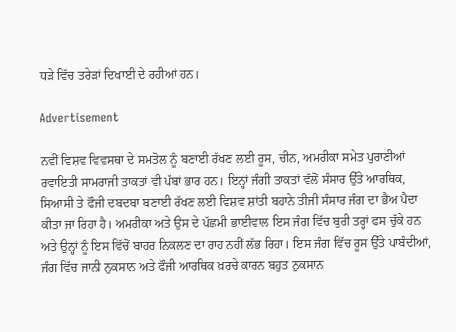ਧੜੇ ਵਿੱਚ ਤਰੇੜਾਂ ਦਿਖਾਈ ਦੇ ਰਹੀਆਂ ਹਨ।

Advertisement

ਨਵੀਂ ਵਿਸ਼ਵ ਵਿਵਸਥਾ ਦੇ ਸਮਤੋਲ ਨੂੰ ਬਣਾਈ ਰੱਖਣ ਲਈ ਰੂਸ, ਚੀਨ, ਅਮਰੀਕਾ ਸਮੇਤ ਪੁਰਾਣੀਆਂ ਰਵਾਇਤੀ ਸਾਮਰਾਜੀ ਤਾਕਤਾਂ ਵੀ ਪੱਬਾਂ ਭਾਰ ਹਨ। ਇਨ੍ਹਾਂ ਜੰਗੀ ਤਾਕਤਾਂ ਵੱਲੋਂ ਸੰਸਾਰ ਉੱਤੇ ਆਰਥਿਕ, ਸਿਆਸੀ ਤੇ ਫੌਜੀ ਦਬਦਬਾ ਬਣਾਈ ਰੱਖਣ ਲਈ ਵਿਸ਼ਵ ਸ਼ਾਂਤੀ ਬਹਾਨੇ ਤੀਜੀ ਸੰਸਾਰ ਜੰਗ ਦਾ ਭੈਅ ਪੈਦਾ ਕੀਤਾ ਜਾ ਰਿਹਾ ਹੈ। ਅਮਰੀਕਾ ਅਤੇ ਉਸ ਦੇ ਪੱਛਮੀ ਭਾਈਵਾਲ ਇਸ ਜੰਗ ਵਿੱਚ ਬੁਰੀ ਤਰ੍ਹਾਂ ਫਸ ਚੁੱਕੇ ਹਨ ਅਤੇ ਉਨ੍ਹਾਂ ਨੂੰ ਇਸ ਵਿੱਚੋਂ ਬਾਹਰ ਨਿਕਲਣ ਦਾ ਰਾਹ ਨਹੀਂ ਲੱਭ ਰਿਹਾ। ਇਸ ਜੰਗ ਵਿੱਚ ਰੂਸ ਉੱਤੇ ਪਾਬੰਦੀਆਂ, ਜੰਗ ਵਿੱਚ ਜਾਨੀ ਨੁਕਸਾਨ ਅਤੇ ਫੌਜੀ ਆਰਥਿਕ ਖ਼ਰਚੇ ਕਾਰਨ ਬਹੁਤ ਨੁਕਸਾਨ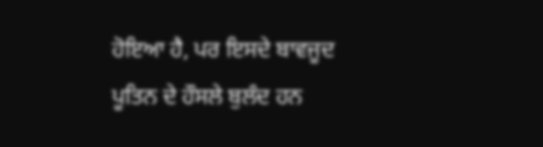ਹੋਇਆ ਹੈ, ਪਰ ਇਸਦੇ ਬਾਵਜੂਦ ਪੂਤਿਨ ਦੇ ਹੌਸਲੇ ਬੁਲੰਦ ਹਨ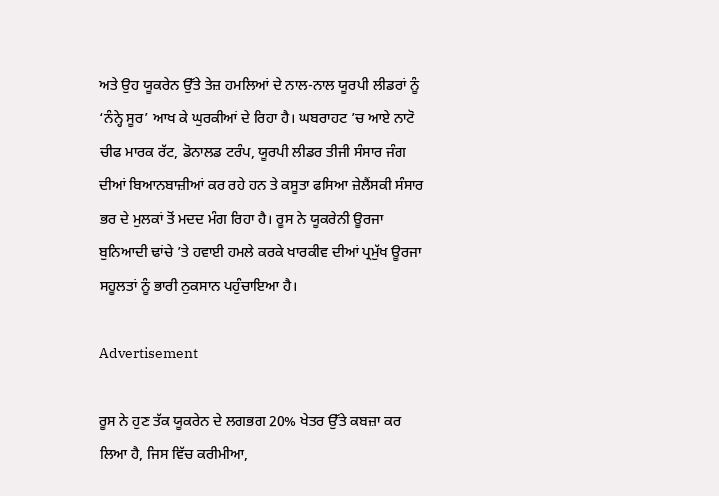ਅਤੇ ਉਹ ਯੂਕਰੇਨ ਉੱਤੇ ਤੇਜ਼ ਹਮਲਿਆਂ ਦੇ ਨਾਲ-ਨਾਲ ਯੂਰਪੀ ਲੀਡਰਾਂ ਨੂੰ ‘ਨੰਨ੍ਹੇ ਸੂਰ’ ਆਖ ਕੇ ਘੁਰਕੀਆਂ ਦੇ ਰਿਹਾ ਹੈ। ਘਬਰਾਹਟ ’ਚ ਆਏ ਨਾਟੋ ਚੀਫ ਮਾਰਕ ਰੱਟ, ਡੋਨਾਲਡ ਟਰੰਪ, ਯੂਰਪੀ ਲੀਡਰ ਤੀਜੀ ਸੰਸਾਰ ਜੰਗ ਦੀਆਂ ਬਿਆਨਬਾਜ਼ੀਆਂ ਕਰ ਰਹੇ ਹਨ ਤੇ ਕਸੂਤਾ ਫਸਿਆ ਜ਼ੇਲੈਂਸਕੀ ਸੰਸਾਰ ਭਰ ਦੇ ਮੁਲਕਾਂ ਤੋਂ ਮਦਦ ਮੰਗ ਰਿਹਾ ਹੈ। ਰੂਸ ਨੇ ਯੂਕਰੇਨੀ ਊਰਜਾ ਬੁਨਿਆਦੀ ਢਾਂਚੇ ’ਤੇ ਹਵਾਈ ਹਮਲੇ ਕਰਕੇ ਖਾਰਕੀਵ ਦੀਆਂ ਪ੍ਰਮੁੱਖ ਊਰਜਾ ਸਹੂਲਤਾਂ ਨੂੰ ਭਾਰੀ ਨੁਕਸਾਨ ਪਹੁੰਚਾਇਆ ਹੈ।

Advertisement

ਰੂਸ ਨੇ ਹੁਣ ਤੱਕ ਯੂਕਰੇਨ ਦੇ ਲਗਭਗ 20% ਖੇਤਰ ਉੱਤੇ ਕਬਜ਼ਾ ਕਰ ਲਿਆ ਹੈ, ਜਿਸ ਵਿੱਚ ਕਰੀਮੀਆ,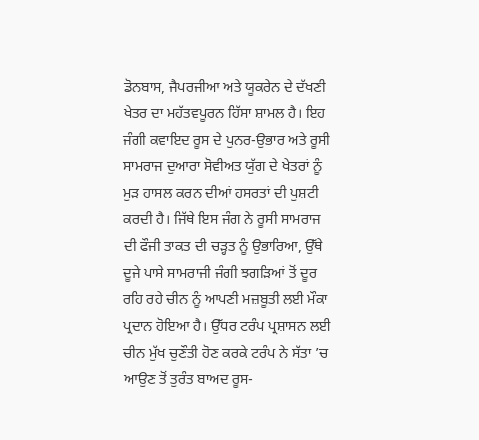ਡੋਨਬਾਸ, ਜੈਪਰਜੀਆ ਅਤੇ ਯੂਕਰੇਨ ਦੇ ਦੱਖਣੀ ਖੇਤਰ ਦਾ ਮਹੱਤਵਪੂਰਨ ਹਿੱਸਾ ਸ਼ਾਮਲ ਹੈ। ਇਹ ਜੰਗੀ ਕਵਾਇਦ ਰੂਸ ਦੇ ਪੁਨਰ-ਉਭਾਰ ਅਤੇ ਰੂਸੀ ਸਾਮਰਾਜ ਦੁਆਰਾ ਸੋਵੀਅਤ ਯੁੱਗ ਦੇ ਖੇਤਰਾਂ ਨੂੰ ਮੁੜ ਹਾਸਲ ਕਰਨ ਦੀਆਂ ਹਸਰਤਾਂ ਦੀ ਪੁਸ਼ਟੀ ਕਰਦੀ ਹੈ। ਜਿੱਥੇ ਇਸ ਜੰਗ ਨੇ ਰੂਸੀ ਸਾਮਰਾਜ ਦੀ ਫੌਜੀ ਤਾਕਤ ਦੀ ਚੜ੍ਹਤ ਨੂੰ ਉਭਾਰਿਆ, ਉੱਥੇ ਦੂਜੇ ਪਾਸੇ ਸਾਮਰਾਜੀ ਜੰਗੀ ਝਗੜਿਆਂ ਤੋਂ ਦੂਰ ਰਹਿ ਰਹੇ ਚੀਨ ਨੂੰ ਆਪਣੀ ਮਜ਼ਬੂਤੀ ਲਈ ਮੌਕਾ ਪ੍ਰਦਾਨ ਹੋਇਆ ਹੈ। ਉੱਧਰ ਟਰੰਪ ਪ੍ਰਸ਼ਾਸਨ ਲਈ ਚੀਨ ਮੁੱਖ ਚੁਣੌਤੀ ਹੋਣ ਕਰਕੇ ਟਰੰਪ ਨੇ ਸੱਤਾ ’ਚ ਆਉਣ ਤੋਂ ਤੁਰੰਤ ਬਾਅਦ ਰੂਸ-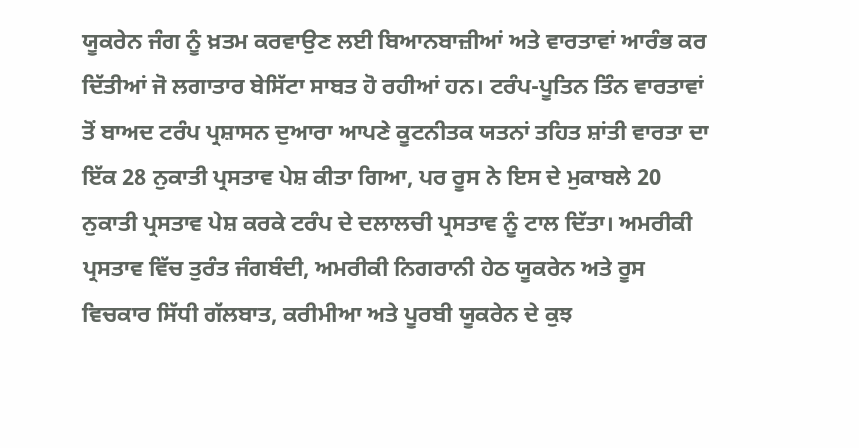ਯੂਕਰੇਨ ਜੰਗ ਨੂੰ ਖ਼ਤਮ ਕਰਵਾਉਣ ਲਈ ਬਿਆਨਬਾਜ਼ੀਆਂ ਅਤੇ ਵਾਰਤਾਵਾਂ ਆਰੰਭ ਕਰ ਦਿੱਤੀਆਂ ਜੋ ਲਗਾਤਾਰ ਬੇਸਿੱਟਾ ਸਾਬਤ ਹੋ ਰਹੀਆਂ ਹਨ। ਟਰੰਪ-ਪੂਤਿਨ ਤਿੰਨ ਵਾਰਤਾਵਾਂ ਤੋਂ ਬਾਅਦ ਟਰੰਪ ਪ੍ਰਸ਼ਾਸਨ ਦੁਆਰਾ ਆਪਣੇ ਕੂਟਨੀਤਕ ਯਤਨਾਂ ਤਹਿਤ ਸ਼ਾਂਤੀ ਵਾਰਤਾ ਦਾ ਇੱਕ 28 ਨੁਕਾਤੀ ਪ੍ਰਸਤਾਵ ਪੇਸ਼ ਕੀਤਾ ਗਿਆ, ਪਰ ਰੂਸ ਨੇ ਇਸ ਦੇ ਮੁਕਾਬਲੇ 20 ਨੁਕਾਤੀ ਪ੍ਰਸਤਾਵ ਪੇਸ਼ ਕਰਕੇ ਟਰੰਪ ਦੇ ਦਲਾਲਚੀ ਪ੍ਰਸਤਾਵ ਨੂੰ ਟਾਲ ਦਿੱਤਾ। ਅਮਰੀਕੀ ਪ੍ਰਸਤਾਵ ਵਿੱਚ ਤੁਰੰਤ ਜੰਗਬੰਦੀ, ਅਮਰੀਕੀ ਨਿਗਰਾਨੀ ਹੇਠ ਯੂਕਰੇਨ ਅਤੇ ਰੂਸ ਵਿਚਕਾਰ ਸਿੱਧੀ ਗੱਲਬਾਤ, ਕਰੀਮੀਆ ਅਤੇ ਪੂਰਬੀ ਯੂਕਰੇਨ ਦੇ ਕੁਝ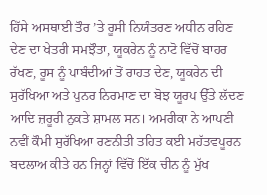ਹਿੱਸੇ ਅਸਥਾਈ ਤੌਰ ’ਤੇ ਰੂਸੀ ਨਿਯੰਤਰਣ ਅਧੀਨ ਰਹਿਣ ਦੇਣ ਦਾ ਖੇਤਰੀ ਸਮਝੌਤਾ, ਯੂਕਰੇਨ ਨੂੰ ਨਾਟੋ ਵਿੱਚੋਂ ਬਾਹਰ ਰੱਖਣ, ਰੂਸ ਨੂੰ ਪਾਬੰਦੀਆਂ ਤੋਂ ਰਾਹਤ ਦੇਣ, ਯੂਕਰੇਨ ਦੀ ਸੁਰੱਖਿਆ ਅਤੇ ਪੁਨਰ ਨਿਰਮਾਣ ਦਾ ਬੋਝ ਯੂਰਪ ਉੱਤੇ ਲੱਦਣ ਆਦਿ ਜ਼ਰੂਰੀ ਨੁਕਤੇ ਸ਼ਾਮਲ ਸਨ। ਅਮਰੀਕਾ ਨੇ ਆਪਣੀ ਨਵੀਂ ਕੌਮੀ ਸੁਰੱਖਿਆ ਰਣਨੀਤੀ ਤਹਿਤ ਕਈ ਮਹੱਤਵਪੂਰਨ ਬਦਲਾਅ ਕੀਤੇ ਹਨ ਜਿਨ੍ਹਾਂ ਵਿੱਚੋਂ ਇੱਕ ਚੀਨ ਨੂੰ ਮੁੱਖ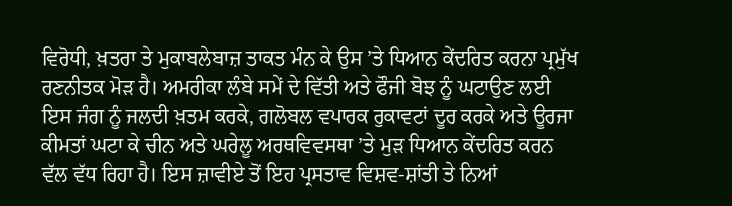ਵਿਰੋਧੀ, ਖ਼ਤਰਾ ਤੇ ਮੁਕਾਬਲੇਬਾਜ਼ ਤਾਕਤ ਮੰਨ ਕੇ ਉਸ ’ਤੇ ਧਿਆਨ ਕੇਂਦਰਿਤ ਕਰਨਾ ਪ੍ਰਮੁੱਖ ਰਣਨੀਤਕ ਮੋੜ ਹੈ। ਅਮਰੀਕਾ ਲੰਬੇ ਸਮੇਂ ਦੇ ਵਿੱਤੀ ਅਤੇ ਫੌਜੀ ਬੋਝ ਨੂੰ ਘਟਾਉਣ ਲਈ ਇਸ ਜੰਗ ਨੂੰ ਜਲਦੀ ਖ਼ਤਮ ਕਰਕੇ, ਗਲੋਬਲ ਵਪਾਰਕ ਰੁਕਾਵਟਾਂ ਦੂਰ ਕਰਕੇ ਅਤੇ ਊਰਜਾ ਕੀਮਤਾਂ ਘਟਾ ਕੇ ਚੀਨ ਅਤੇ ਘਰੇਲੂ ਅਰਥਵਿਵਸਥਾ ’ਤੇ ਮੁੜ ਧਿਆਨ ਕੇਂਦਰਿਤ ਕਰਨ ਵੱਲ ਵੱਧ ਰਿਹਾ ਹੈ। ਇਸ ਜ਼ਾਵੀਏ ਤੋਂ ਇਹ ਪ੍ਰਸਤਾਵ ਵਿਸ਼ਵ-ਸ਼ਾਂਤੀ ਤੇ ਨਿਆਂ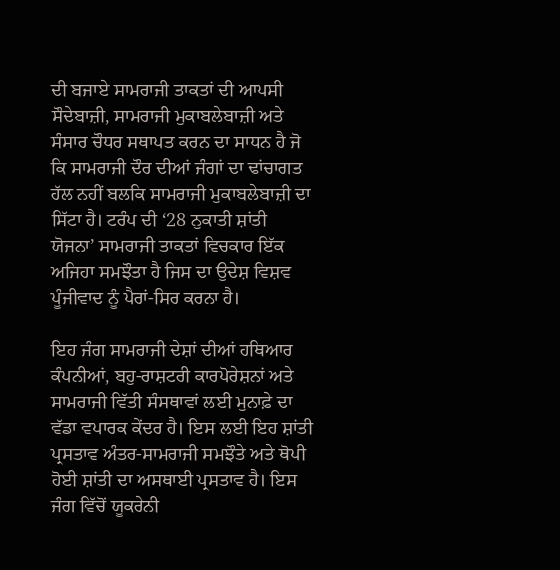ਦੀ ਬਜਾਏ ਸਾਮਰਾਜੀ ਤਾਕਤਾਂ ਦੀ ਆਪਸੀ ਸੌਦੇਬਾਜ਼ੀ, ਸਾਮਰਾਜੀ ਮੁਕਾਬਲੇਬਾਜ਼ੀ ਅਤੇ ਸੰਸਾਰ ਚੌਧਰ ਸਥਾਪਤ ਕਰਨ ਦਾ ਸਾਧਨ ਹੈ ਜੋ ਕਿ ਸਾਮਰਾਜੀ ਦੌਰ ਦੀਆਂ ਜੰਗਾਂ ਦਾ ਢਾਂਚਾਗਤ ਹੱਲ ਨਹੀਂ ਬਲਕਿ ਸਾਮਰਾਜੀ ਮੁਕਾਬਲੇਬਾਜ਼ੀ ਦਾ ਸਿੱਟਾ ਹੈ। ਟਰੰਪ ਦੀ ‘28 ਨੁਕਾਤੀ ਸ਼ਾਂਤੀ ਯੋਜਨਾ’ ਸਾਮਰਾਜੀ ਤਾਕਤਾਂ ਵਿਚਕਾਰ ਇੱਕ ਅਜਿਹਾ ਸਮਝੌਤਾ ਹੈ ਜਿਸ ਦਾ ਉਦੇਸ਼ ਵਿਸ਼ਵ ਪੂੰਜੀਵਾਦ ਨੂੰ ਪੈਰਾਂ-ਸਿਰ ਕਰਨਾ ਹੈ।

ਇਹ ਜੰਗ ਸਾਮਰਾਜੀ ਦੇਸ਼ਾਂ ਦੀਆਂ ਹਥਿਆਰ ਕੰਪਨੀਆਂ, ਬਹੁ-ਰਾਸ਼ਟਰੀ ਕਾਰਪੋਰੇਸ਼ਨਾਂ ਅਤੇ ਸਾਮਰਾਜੀ ਵਿੱਤੀ ਸੰਸਥਾਵਾਂ ਲਈ ਮੁਨਾਫ਼ੇ ਦਾ ਵੱਡਾ ਵਪਾਰਕ ਕੇਂਦਰ ਹੈ। ਇਸ ਲਈ ਇਹ ਸ਼ਾਂਤੀ ਪ੍ਰਸਤਾਵ ਅੰਤਰ-ਸਾਮਰਾਜੀ ਸਮਝੌਤੇ ਅਤੇ ਥੋਪੀ ਹੋਈ ਸ਼ਾਂਤੀ ਦਾ ਅਸਥਾਈ ਪ੍ਰਸਤਾਵ ਹੈ। ਇਸ ਜੰਗ ਵਿੱਚੋਂ ਯੂਕਰੇਨੀ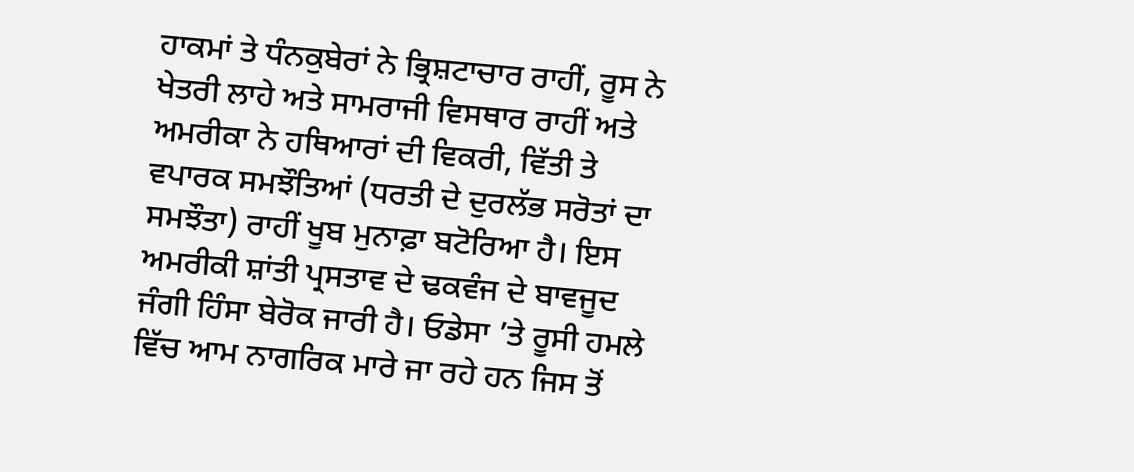ਹਾਕਮਾਂ ਤੇ ਧੰਨਕੁਬੇਰਾਂ ਨੇ ਭ੍ਰਿਸ਼ਟਾਚਾਰ ਰਾਹੀਂ, ਰੂਸ ਨੇ ਖੇਤਰੀ ਲਾਹੇ ਅਤੇ ਸਾਮਰਾਜੀ ਵਿਸਥਾਰ ਰਾਹੀਂ ਅਤੇ ਅਮਰੀਕਾ ਨੇ ਹਥਿਆਰਾਂ ਦੀ ਵਿਕਰੀ, ਵਿੱਤੀ ਤੇ ਵਪਾਰਕ ਸਮਝੌਤਿਆਂ (ਧਰਤੀ ਦੇ ਦੁਰਲੱਭ ਸਰੋਤਾਂ ਦਾ ਸਮਝੌਤਾ) ਰਾਹੀਂ ਖੂਬ ਮੁਨਾਫ਼ਾ ਬਟੋਰਿਆ ਹੈ। ਇਸ ਅਮਰੀਕੀ ਸ਼ਾਂਤੀ ਪ੍ਰਸਤਾਵ ਦੇ ਢਕਵੰਜ ਦੇ ਬਾਵਜੂਦ ਜੰਗੀ ਹਿੰਸਾ ਬੇਰੋਕ ਜਾਰੀ ਹੈ। ਓਡੇਸਾ ’ਤੇ ਰੂਸੀ ਹਮਲੇ ਵਿੱਚ ਆਮ ਨਾਗਰਿਕ ਮਾਰੇ ਜਾ ਰਹੇ ਹਨ ਜਿਸ ਤੋਂ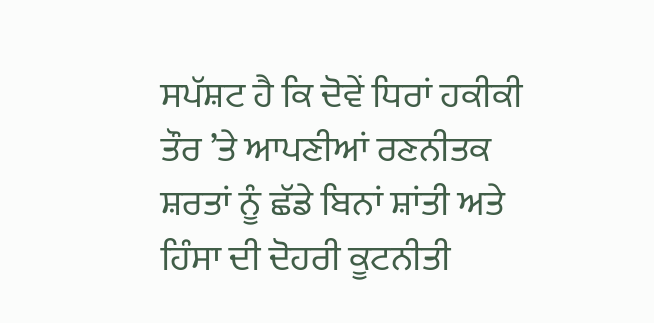ਸਪੱਸ਼ਟ ਹੈ ਕਿ ਦੋਵੇਂ ਧਿਰਾਂ ਹਕੀਕੀ ਤੌਰ ’ਤੇ ਆਪਣੀਆਂ ਰਣਨੀਤਕ ਸ਼ਰਤਾਂ ਨੂੰ ਛੱਡੇ ਬਿਨਾਂ ਸ਼ਾਂਤੀ ਅਤੇ ਹਿੰਸਾ ਦੀ ਦੋਹਰੀ ਕੂਟਨੀਤੀ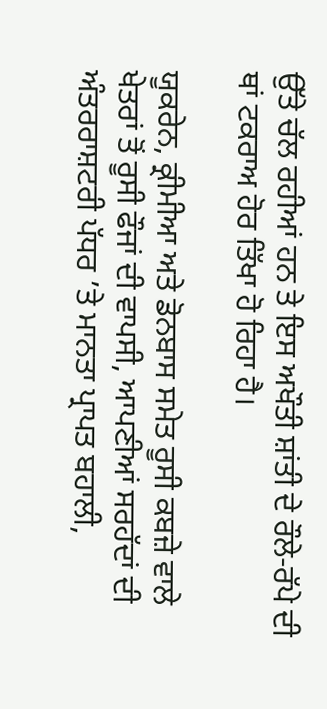ਉੱਤੇ ਚੱਲ ਰਹੀਆਂ ਹਨ ਤੇ ਇਸ ਅਖੌਤੀ ਸ਼ਾਂਤੀ ਦੇ ਰੌਲੇ-ਰੱਪੇ ਦੀ ਥਾਂ ਟਕਰਾਅ ਹੋਰ ਤਿੱਖਾ ਹੋ ਰਿਹਾ ਹੈ।

ਯੂਕਰੇਨ, ਕ੍ਰੀਮੀਆ ਅਤੇ ਡੋਨਬਾਸ ਸਮੇਤ ਰੂਸੀ ਕਬਜ਼ੇ ਵਾਲੇ ਖੇਤਰਾਂ ਤੋਂ ਰੂਸੀ ਫੌਜਾਂ ਦੀ ਵਾਪਸੀ, ਆਪਣੀਆਂ ਸਰਹੱਦਾਂ ਦੀ ਅੰਤਰਰਾਸ਼ਟਰੀ ਪੱਧਰ ’ਤੇ ਮਾਨਤਾ ਪ੍ਰਾਪਤ ਬਹਾਲੀ,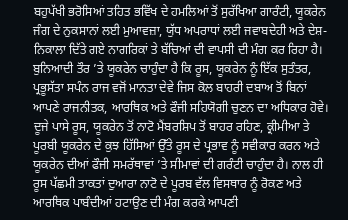ਬਹੁਪੱਖੀ ਭਰੋਸਿਆਂ ਤਹਿਤ ਭਵਿੱਖ ਦੇ ਹਮਲਿਆਂ ਤੋਂ ਸੁਰੱਖਿਆ ਗਾਰੰਟੀ, ਯੂਕਰੇਨ ਜੰਗ ਦੇ ਨੁਕਸਾਨਾਂ ਲਈ ਮੁਆਵਜ਼ਾ, ਯੁੱਧ ਅਪਰਾਧਾਂ ਲਈ ਜਵਾਬਦੇਹੀ ਅਤੇ ਦੇਸ਼-ਨਿਕਾਲਾ ਦਿੱਤੇ ਗਏ ਨਾਗਰਿਕਾਂ ਤੇ ਬੱਚਿਆਂ ਦੀ ਵਾਪਸੀ ਦੀ ਮੰਗ ਕਰ ਰਿਹਾ ਹੈ। ਬੁਨਿਆਦੀ ਤੌਰ ’ਤੇ ਯੂਕਰੇਨ ਚਾਹੁੰਦਾ ਹੈ ਕਿ ਰੂਸ, ਯੂਕਰੇਨ ਨੂੰ ਇੱਕ ਸੁਤੰਤਰ, ਪ੍ਰਭੂਸੱਤਾ ਸਪੰਨ ਰਾਜ ਵਜੋਂ ਮਾਨਤਾ ਦੇਵੇ ਜਿਸ ਕੋਲ ਬਾਹਰੀ ਦਬਾਅ ਤੋਂ ਬਿਨਾਂ ਆਪਣੇ ਰਾਜਨੀਤਕ, ਆਰਥਿਕ ਅਤੇ ਫੌਜੀ ਸਹਿਯੋਗੀ ਚੁਣਨ ਦਾ ਅਧਿਕਾਰ ਹੋਵੇ। ਦੂਜੇ ਪਾਸੇ ਰੂਸ, ਯੂਕਰੇਨ ਤੋਂ ਨਾਟੋ ਮੈਂਬਰਸ਼ਿਪ ਤੋਂ ਬਾਹਰ ਰਹਿਣ, ਕ੍ਰੀਮੀਆ ਤੇ ਪੂਰਬੀ ਯੂਕਰੇਨ ਦੇ ਕੁਝ ਹਿੱਸਿਆਂ ਉੱਤੇ ਰੂਸ ਦੇ ਪ੍ਰਭਾਵ ਨੂੰ ਸਵੀਕਾਰ ਕਰਨ ਅਤੇ ਯੂਕਰੇਨ ਦੀਆਂ ਫੌਜੀ ਸਮਰੱਥਾਵਾਂ ’ਤੇ ਸੀਮਾਵਾਂ ਦੀ ਗਰੰਟੀ ਚਾਹੁੰਦਾ ਹੈ। ਨਾਲ ਹੀ ਰੂਸ ਪੱਛਮੀ ਤਾਕਤਾਂ ਦੁਆਰਾ ਨਾਟੋ ਦੇ ਪੂਰਬ ਵੱਲ ਵਿਸਥਾਰ ਨੂੰ ਰੋਕਣ ਅਤੇ ਆਰਥਿਕ ਪਾਬੰਦੀਆਂ ਹਟਾਉਣ ਦੀ ਮੰਗ ਕਰਕੇ ਆਪਣੀ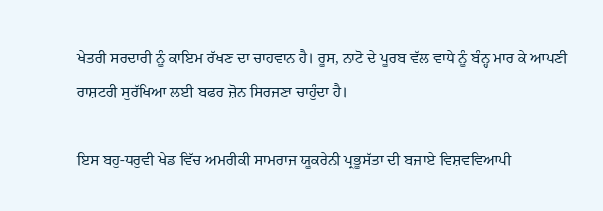ਖੇਤਰੀ ਸਰਦਾਰੀ ਨੂੰ ਕਾਇਮ ਰੱਖਣ ਦਾ ਚਾਹਵਾਨ ਹੈ। ਰੂਸ, ਨਾਟੋ ਦੇ ਪੂਰਬ ਵੱਲ ਵਾਧੇ ਨੂੰ ਬੰਨ੍ਹ ਮਾਰ ਕੇ ਆਪਣੀ ਰਾਸ਼ਟਰੀ ਸੁਰੱਖਿਆ ਲਈ ਬਫਰ ਜ਼ੋਨ ਸਿਰਜਣਾ ਚਾਹੁੰਦਾ ਹੈ।

ਇਸ ਬਹੁ-ਧਰੁਵੀ ਖੇਡ ਵਿੱਚ ਅਮਰੀਕੀ ਸਾਮਰਾਜ ਯੂਕਰੇਨੀ ਪ੍ਰਭੂਸੱਤਾ ਦੀ ਬਜਾਏ ਵਿਸ਼ਵਵਿਆਪੀ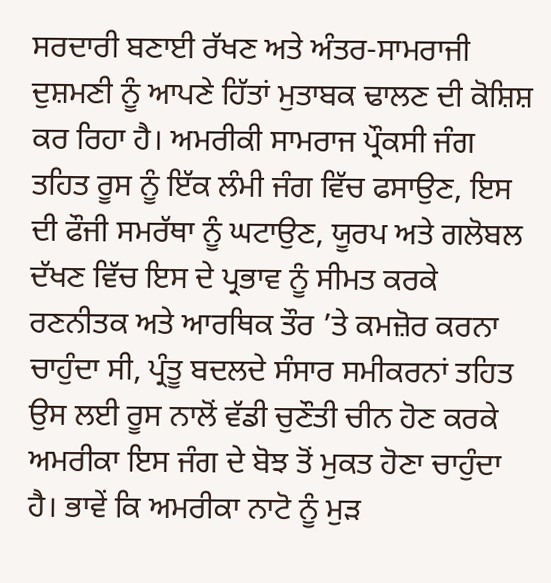ਸਰਦਾਰੀ ਬਣਾਈ ਰੱਖਣ ਅਤੇ ਅੰਤਰ-ਸਾਮਰਾਜੀ ਦੁਸ਼ਮਣੀ ਨੂੰ ਆਪਣੇ ਹਿੱਤਾਂ ਮੁਤਾਬਕ ਢਾਲਣ ਦੀ ਕੋਸ਼ਿਸ਼ ਕਰ ਰਿਹਾ ਹੈ। ਅਮਰੀਕੀ ਸਾਮਰਾਜ ਪ੍ਰੌਕਸੀ ਜੰਗ ਤਹਿਤ ਰੂਸ ਨੂੰ ਇੱਕ ਲੰਮੀ ਜੰਗ ਵਿੱਚ ਫਸਾਉਣ, ਇਸ ਦੀ ਫੌਜੀ ਸਮਰੱਥਾ ਨੂੰ ਘਟਾਉਣ, ਯੂਰਪ ਅਤੇ ਗਲੋਬਲ ਦੱਖਣ ਵਿੱਚ ਇਸ ਦੇ ਪ੍ਰਭਾਵ ਨੂੰ ਸੀਮਤ ਕਰਕੇ ਰਣਨੀਤਕ ਅਤੇ ਆਰਥਿਕ ਤੌਰ ’ਤੇ ਕਮਜ਼ੋਰ ਕਰਨਾ ਚਾਹੁੰਦਾ ਸੀ, ਪ੍ਰੰਤੂ ਬਦਲਦੇ ਸੰਸਾਰ ਸਮੀਕਰਨਾਂ ਤਹਿਤ ਉਸ ਲਈ ਰੂਸ ਨਾਲੋਂ ਵੱਡੀ ਚੁਣੌਤੀ ਚੀਨ ਹੋਣ ਕਰਕੇ ਅਮਰੀਕਾ ਇਸ ਜੰਗ ਦੇ ਬੋਝ ਤੋਂ ਮੁਕਤ ਹੋਣਾ ਚਾਹੁੰਦਾ ਹੈ। ਭਾਵੇਂ ਕਿ ਅਮਰੀਕਾ ਨਾਟੋ ਨੂੰ ਮੁੜ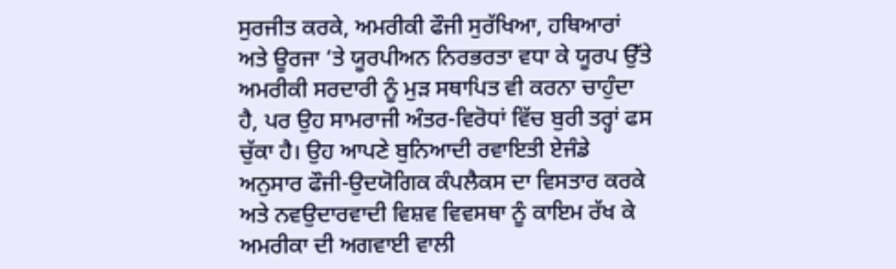ਸੁਰਜੀਤ ਕਰਕੇ, ਅਮਰੀਕੀ ਫੌਜੀ ਸੁਰੱਖਿਆ, ਹਥਿਆਰਾਂ ਅਤੇ ਊਰਜਾ ’ਤੇ ਯੂਰਪੀਅਨ ਨਿਰਭਰਤਾ ਵਧਾ ਕੇ ਯੂਰਪ ਉੱਤੇ ਅਮਰੀਕੀ ਸਰਦਾਰੀ ਨੂੰ ਮੁੜ ਸਥਾਪਿਤ ਵੀ ਕਰਨਾ ਚਾਹੁੰਦਾ ਹੈ, ਪਰ ਉਹ ਸਾਮਰਾਜੀ ਅੰਤਰ-ਵਿਰੋਧਾਂ ਵਿੱਚ ਬੁਰੀ ਤਰ੍ਹਾਂ ਫਸ ਚੁੱਕਾ ਹੈ। ਉਹ ਆਪਣੇ ਬੁਨਿਆਦੀ ਰਵਾਇਤੀ ਏਜੰਡੇ ਅਨੁਸਾਰ ਫੌਜੀ-ਉਦਯੋਗਿਕ ਕੰਪਲੈਕਸ ਦਾ ਵਿਸਤਾਰ ਕਰਕੇ ਅਤੇ ਨਵਉਦਾਰਵਾਦੀ ਵਿਸ਼ਵ ਵਿਵਸਥਾ ਨੂੰ ਕਾਇਮ ਰੱਖ ਕੇ ਅਮਰੀਕਾ ਦੀ ਅਗਵਾਈ ਵਾਲੀ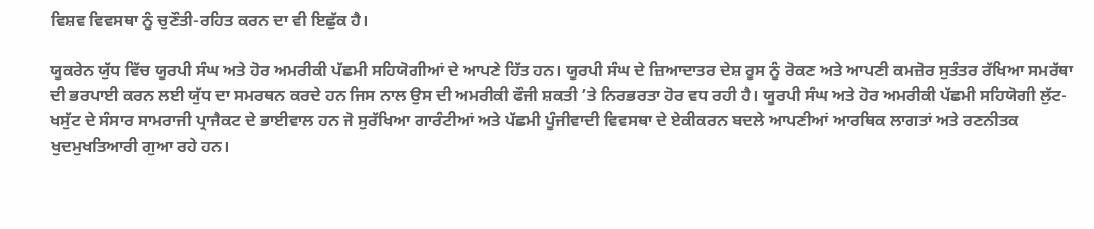ਵਿਸ਼ਵ ਵਿਵਸਥਾ ਨੂੰ ਚੁਣੌਤੀ-ਰਹਿਤ ਕਰਨ ਦਾ ਵੀ ਇਛੁੱਕ ਹੈ।

ਯੂਕਰੇਨ ਯੁੱਧ ਵਿੱਚ ਯੂਰਪੀ ਸੰਘ ਅਤੇ ਹੋਰ ਅਮਰੀਕੀ ਪੱਛਮੀ ਸਹਿਯੋਗੀਆਂ ਦੇ ਆਪਣੇ ਹਿੱਤ ਹਨ। ਯੂਰਪੀ ਸੰਘ ਦੇ ਜ਼ਿਆਦਾਤਰ ਦੇਸ਼ ਰੂਸ ਨੂੰ ਰੋਕਣ ਅਤੇ ਆਪਣੀ ਕਮਜ਼ੋਰ ਸੁਤੰਤਰ ਰੱਖਿਆ ਸਮਰੱਥਾ ਦੀ ਭਰਪਾਈ ਕਰਨ ਲਈ ਯੁੱਧ ਦਾ ਸਮਰਥਨ ਕਰਦੇ ਹਨ ਜਿਸ ਨਾਲ ਉਸ ਦੀ ਅਮਰੀਕੀ ਫੌਜੀ ਸ਼ਕਤੀ ’ਤੇ ਨਿਰਭਰਤਾ ਹੋਰ ਵਧ ਰਹੀ ਹੈ। ਯੂਰਪੀ ਸੰਘ ਅਤੇ ਹੋਰ ਅਮਰੀਕੀ ਪੱਛਮੀ ਸਹਿਯੋਗੀ ਲੁੱਟ-ਖਸੁੱਟ ਦੇ ਸੰਸਾਰ ਸਾਮਰਾਜੀ ਪ੍ਰਾਜੈਕਟ ਦੇ ਭਾਈਵਾਲ ਹਨ ਜੋ ਸੁਰੱਖਿਆ ਗਾਰੰਟੀਆਂ ਅਤੇ ਪੱਛਮੀ ਪੂੰਜੀਵਾਦੀ ਵਿਵਸਥਾ ਦੇ ਏਕੀਕਰਨ ਬਦਲੇ ਆਪਣੀਆਂ ਆਰਥਿਕ ਲਾਗਤਾਂ ਅਤੇ ਰਣਨੀਤਕ ਖੁਦਮੁਖਤਿਆਰੀ ਗੁਆ ਰਹੇ ਹਨ।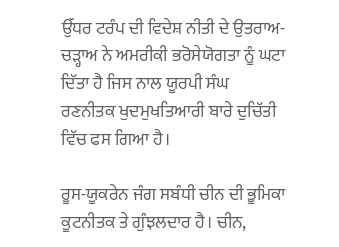ਉੱਧਰ ਟਰੰਪ ਦੀ ਵਿਦੇਸ਼ ਨੀਤੀ ਦੇ ਉਤਰਾਅ-ਚੜ੍ਹਾਅ ਨੇ ਅਮਰੀਕੀ ਭਰੋਸੇਯੋਗਤਾ ਨੂੰ ਘਟਾ ਦਿੱਤਾ ਹੈ ਜਿਸ ਨਾਲ ਯੂਰਪੀ ਸੰਘ ਰਣਨੀਤਕ ਖੁਦਮੁਖਤਿਆਰੀ ਬਾਰੇ ਦੁਚਿੱਤੀ ਵਿੱਚ ਫਸ ਗਿਆ ਹੈ।

ਰੂਸ-ਯੂਕਰੇਨ ਜੰਗ ਸਬੰਧੀ ਚੀਨ ਦੀ ਭੂਮਿਕਾ ਕੂਟਨੀਤਕ ਤੇ ਗੁੰਝਲਦਾਰ ਹੈ। ਚੀਨ,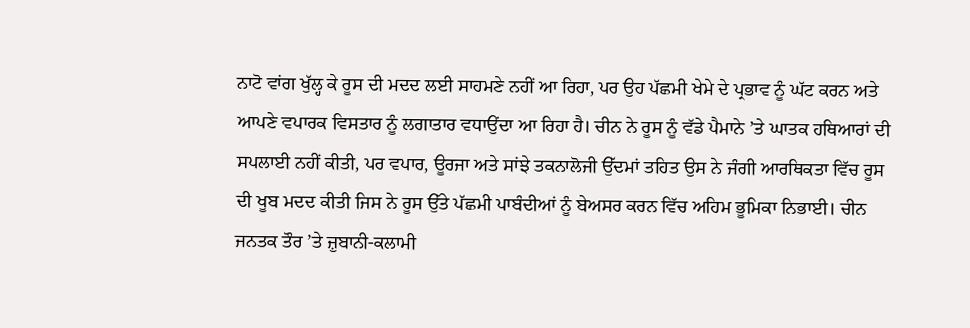ਨਾਟੋ ਵਾਂਗ ਖੁੱਲ੍ਹ ਕੇ ਰੂਸ ਦੀ ਮਦਦ ਲਈ ਸਾਹਮਣੇ ਨਹੀਂ ਆ ਰਿਹਾ, ਪਰ ਉਹ ਪੱਛਮੀ ਖੇਮੇ ਦੇ ਪ੍ਰਭਾਵ ਨੂੰ ਘੱਟ ਕਰਨ ਅਤੇ ਆਪਣੇ ਵਪਾਰਕ ਵਿਸਤਾਰ ਨੂੰ ਲਗਾਤਾਰ ਵਧਾਉਂਦਾ ਆ ਰਿਹਾ ਹੈ। ਚੀਨ ਨੇ ਰੂਸ ਨੂੰ ਵੱਡੇ ਪੈਮਾਨੇ ’ਤੇ ਘਾਤਕ ਹਥਿਆਰਾਂ ਦੀ ਸਪਲਾਈ ਨਹੀਂ ਕੀਤੀ, ਪਰ ਵਪਾਰ, ਊਰਜਾ ਅਤੇ ਸਾਂਝੇ ਤਕਨਾਲੋਜੀ ਉੱਦਮਾਂ ਤਹਿਤ ਉਸ ਨੇ ਜੰਗੀ ਆਰਥਿਕਤਾ ਵਿੱਚ ਰੂਸ ਦੀ ਖੂਬ ਮਦਦ ਕੀਤੀ ਜਿਸ ਨੇ ਰੂਸ ਉੱਤੇ ਪੱਛਮੀ ਪਾਬੰਦੀਆਂ ਨੂੰ ਬੇਅਸਰ ਕਰਨ ਵਿੱਚ ਅਹਿਮ ਭੂਮਿਕਾ ਨਿਭਾਈ। ਚੀਨ ਜਨਤਕ ਤੌਰ ’ਤੇ ਜ਼ੁਬਾਨੀ-ਕਲਾਮੀ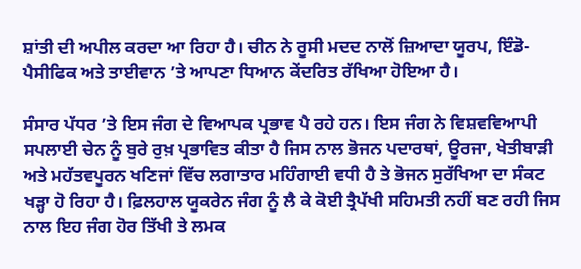ਸ਼ਾਂਤੀ ਦੀ ਅਪੀਲ ਕਰਦਾ ਆ ਰਿਹਾ ਹੈ। ਚੀਨ ਨੇ ਰੂਸੀ ਮਦਦ ਨਾਲੋਂ ਜ਼ਿਆਦਾ ਯੂਰਪ, ਇੰਡੋ-ਪੈਸੀਫਿਕ ਅਤੇ ਤਾਈਵਾਨ ’ਤੇ ਆਪਣਾ ਧਿਆਨ ਕੇਂਦਰਿਤ ਰੱਖਿਆ ਹੋਇਆ ਹੈ।

ਸੰਸਾਰ ਪੱਧਰ ’ਤੇ ਇਸ ਜੰਗ ਦੇ ਵਿਆਪਕ ਪ੍ਰਭਾਵ ਪੈ ਰਹੇ ਹਨ। ਇਸ ਜੰਗ ਨੇ ਵਿਸ਼ਵਵਿਆਪੀ ਸਪਲਾਈ ਚੇਨ ਨੂੰ ਬੁਰੇ ਰੁਖ਼ ਪ੍ਰਭਾਵਿਤ ਕੀਤਾ ਹੈ ਜਿਸ ਨਾਲ ਭੋਜਨ ਪਦਾਰਥਾਂ, ਊਰਜਾ, ਖੇਤੀਬਾੜੀ ਅਤੇ ਮਹੱਤਵਪੂਰਨ ਖਣਿਜਾਂ ਵਿੱਚ ਲਗਾਤਾਰ ਮਹਿੰਗਾਈ ਵਧੀ ਹੈ ਤੇ ਭੋਜਨ ਸੁਰੱਖਿਆ ਦਾ ਸੰਕਟ ਖੜ੍ਹਾ ਹੋ ਰਿਹਾ ਹੈ। ਫ਼ਿਲਹਾਲ ਯੂਕਰੇਨ ਜੰਗ ਨੂੰ ਲੈ ਕੇ ਕੋਈ ਤ੍ਰੈਪੱਖੀ ਸਹਿਮਤੀ ਨਹੀਂ ਬਣ ਰਹੀ ਜਿਸ ਨਾਲ ਇਹ ਜੰਗ ਹੋਰ ਤਿੱਖੀ ਤੇ ਲਮਕ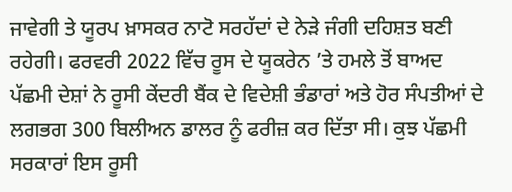ਜਾਵੇਗੀ ਤੇ ਯੂਰਪ ਖ਼ਾਸਕਰ ਨਾਟੋ ਸਰਹੱਦਾਂ ਦੇ ਨੇੜੇ ਜੰਗੀ ਦਹਿਸ਼ਤ ਬਣੀ ਰਹੇਗੀ। ਫਰਵਰੀ 2022 ਵਿੱਚ ਰੂਸ ਦੇ ਯੂਕਰੇਨ ’ਤੇ ਹਮਲੇ ਤੋਂ ਬਾਅਦ ਪੱਛਮੀ ਦੇਸ਼ਾਂ ਨੇ ਰੂਸੀ ਕੇਂਦਰੀ ਬੈਂਕ ਦੇ ਵਿਦੇਸ਼ੀ ਭੰਡਾਰਾਂ ਅਤੇ ਹੋਰ ਸੰਪਤੀਆਂ ਦੇ ਲਗਭਗ 300 ਬਿਲੀਅਨ ਡਾਲਰ ਨੂੰ ਫਰੀਜ਼ ਕਰ ਦਿੱਤਾ ਸੀ। ਕੁਝ ਪੱਛਮੀ ਸਰਕਾਰਾਂ ਇਸ ਰੂਸੀ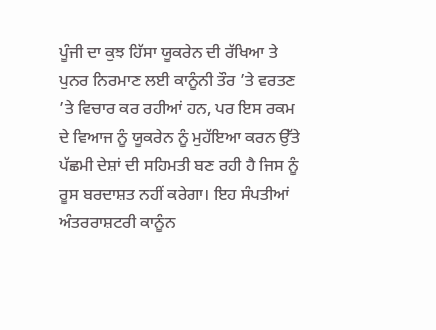ਪੂੰਜੀ ਦਾ ਕੁਝ ਹਿੱਸਾ ਯੂਕਰੇਨ ਦੀ ਰੱਖਿਆ ਤੇ ਪੁਨਰ ਨਿਰਮਾਣ ਲਈ ਕਾਨੂੰਨੀ ਤੌਰ ’ਤੇ ਵਰਤਣ ’ਤੇ ਵਿਚਾਰ ਕਰ ਰਹੀਆਂ ਹਨ, ਪਰ ਇਸ ਰਕਮ ਦੇ ਵਿਆਜ ਨੂੰ ਯੂਕਰੇਨ ਨੂੰ ਮੁਹੱਇਆ ਕਰਨ ਉੱਤੇ ਪੱਛਮੀ ਦੇਸ਼ਾਂ ਦੀ ਸਹਿਮਤੀ ਬਣ ਰਹੀ ਹੈ ਜਿਸ ਨੂੰ ਰੂਸ ਬਰਦਾਸ਼ਤ ਨਹੀਂ ਕਰੇਗਾ। ਇਹ ਸੰਪਤੀਆਂ ਅੰਤਰਰਾਸ਼ਟਰੀ ਕਾਨੂੰਨ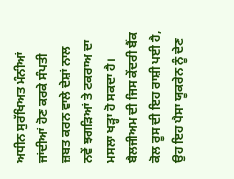ਅਧੀਨ ਸੁਰੱਖਿਅਤ ਮੰਨੀਆਂ ਜਾਂਦੀਆਂ ਹੋਣ ਕਰਕੇ ਸੰਪਤੀ ਜ਼ਬਤ ਕਰਨ ਵਾਲੇ ਦੇਸ਼ਾਂ ਨਾਲ ਨਵੇਂ ਝਗੜਿਆਂ ਤੇ ਟਕਰਾਅ ਦਾ ਮਸਲਾ ਖੜ੍ਹਾ ਹੋ ਸਕਦਾ ਹੈ। ਬੈਲਜੀਅਮ ਦੀ ਜਿਸ ਕੇਂਦਰੀ ਬੈਂਕ ਕੋਲ ਰੂਸ ਦੀ ਇਹ ਰਾਸ਼ੀ ਪਈ ਹੈ, ਉਹ ਇਹ ਪੈਸਾ ਯੂਕਰੇਨ ਨੂੰ ਦੇਣ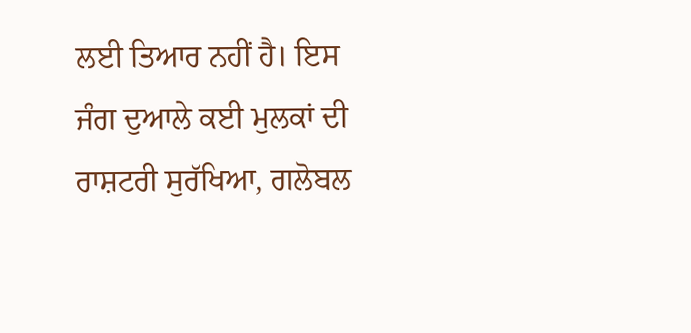ਲਈ ਤਿਆਰ ਨਹੀਂ ਹੈ। ਇਸ ਜੰਗ ਦੁਆਲੇ ਕਈ ਮੁਲਕਾਂ ਦੀ ਰਾਸ਼ਟਰੀ ਸੁਰੱਖਿਆ, ਗਲੋਬਲ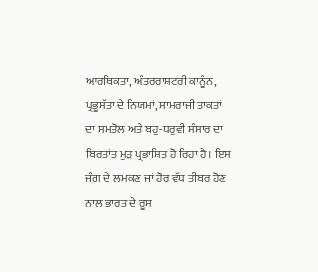ਆਰਥਿਕਤਾ, ਅੰਤਰਰਾਸ਼ਟਰੀ ਕਾਨੂੰਨ, ਪ੍ਰਭੂਸੱਤਾ ਦੇ ਨਿਯਮਾਂ, ਸਾਮਰਾਜੀ ਤਾਕਤਾਂ ਦਾ ਸਮਤੋਲ ਅਤੇ ਬਹੁ-ਧਰੁਵੀ ਸੰਸਾਰ ਦਾ ਬਿਰਤਾਂਤ ਮੁੜ ਪ੍ਰਭਾਸ਼ਿਤ ਹੋ ਰਿਹਾ ਹੈ। ਇਸ ਜੰਗ ਦੇ ਲਮਕਣ ਜਾਂ ਹੋਰ ਵੱਧ ਤੀਬਰ ਹੋਣ ਨਾਲ ਭਾਰਤ ਦੇ ਰੂਸ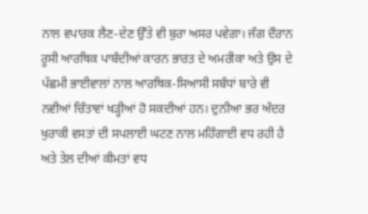ਨਾਲ ਵਪਾਰਕ ਲੈਣ-ਦੇਣ ਉੱਤੇ ਵੀ ਬੁਰਾ ਅਸਰ ਪਵੇਗਾ। ਜੰਗ ਦੌਰਾਨ ਰੂਸੀ ਆਰਥਿਕ ਪਾਬੰਦੀਆਂ ਕਾਰਨ ਭਾਰਤ ਦੇ ਅਮਰੀਕਾ ਅਤੇ ਉਸ ਦੇ ਪੱਛਮੀ ਭਾਈਵਾਲਾਂ ਨਾਲ ਆਰਥਿਕ-ਸਿਆਸੀ ਸਬੰਧਾਂ ਬਾਰੇ ਵੀ ਨਵੀਆਂ ਚਿੰਤਾਵਾਂ ਖੜ੍ਹੀਆਂ ਹੋ ਸਕਦੀਆਂ ਹਨ। ਦੁਨੀਆ ਭਰ ਅੰਦਰ ਖੁਰਾਕੀ ਵਸਤਾਂ ਦੀ ਸਪਲਾਈ ਘਟਣ ਨਾਲ ਮਹਿੰਗਾਈ ਵਧ ਰਹੀ ਹੈ ਅਤੇ ਤੇਲ ਦੀਆਂ ਕੀਮਤਾਂ ਵਧ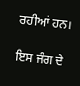ਰਹੀਆਂ ਹਨ।

ਇਸ ਜੰਗ ਦੇ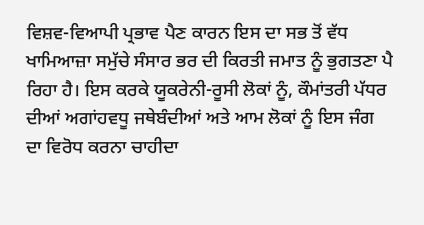ਵਿਸ਼ਵ-ਵਿਆਪੀ ਪ੍ਰਭਾਵ ਪੈਣ ਕਾਰਨ ਇਸ ਦਾ ਸਭ ਤੋਂ ਵੱਧ ਖਾਮਿਆਜ਼ਾ ਸਮੁੱਚੇ ਸੰਸਾਰ ਭਰ ਦੀ ਕਿਰਤੀ ਜਮਾਤ ਨੂੰ ਭੁਗਤਣਾ ਪੈ ਰਿਹਾ ਹੈ। ਇਸ ਕਰਕੇ ਯੂਕਰੇਨੀ-ਰੂਸੀ ਲੋਕਾਂ ਨੂੰ, ਕੌਮਾਂਤਰੀ ਪੱਧਰ ਦੀਆਂ ਅਗਾਂਹਵਧੂ ਜਥੇਬੰਦੀਆਂ ਅਤੇ ਆਮ ਲੋਕਾਂ ਨੂੰ ਇਸ ਜੰਗ ਦਾ ਵਿਰੋਧ ਕਰਨਾ ਚਾਹੀਦਾ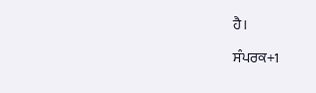ਹੈ।

ਸੰਪਰਕ+1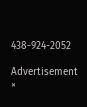438-924-2052

Advertisement
×